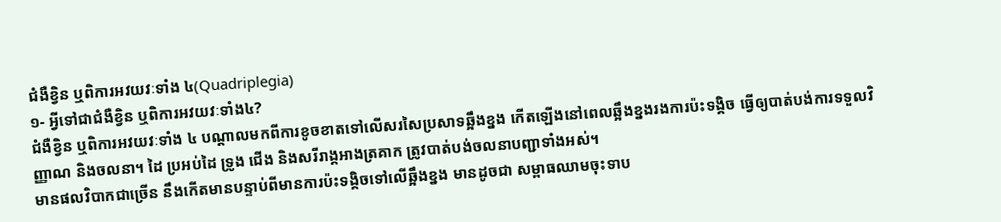ជំងឺខ្វិន ឬពិការអវយវៈទាំង ៤(Quadriplegia)
១- អ្វីទៅជាជំងឺខ្វិន ឬពិការអវយវៈទាំង៤?
ជំងឺខ្វិន ឬពិការអវយវៈទាំង ៤ បណ្ដាលមកពីការខូចខាតទៅលើសរសៃប្រសាទឆ្អឹងខ្នង កើតឡើងនៅពេលឆ្អឹងខ្នងរងការប៉ះទង្គិច ធ្វើឲ្យបាត់បង់ការទទួលវិញ្ញាណ និងចលនា។ ដៃ ប្រអប់ដៃ ទ្រូង ជើង និងសរីរាង្គអាងត្រគាក ត្រូវបាត់បង់ចលនាបញ្ជាទាំងអស់។
មានផលវិបាកជាច្រើន នឹងកើតមានបន្ទាប់ពីមានការប៉ះទង្គិចទៅលើឆ្អឹងខ្នង មានដូចជា សម្ពាធឈាមចុះទាប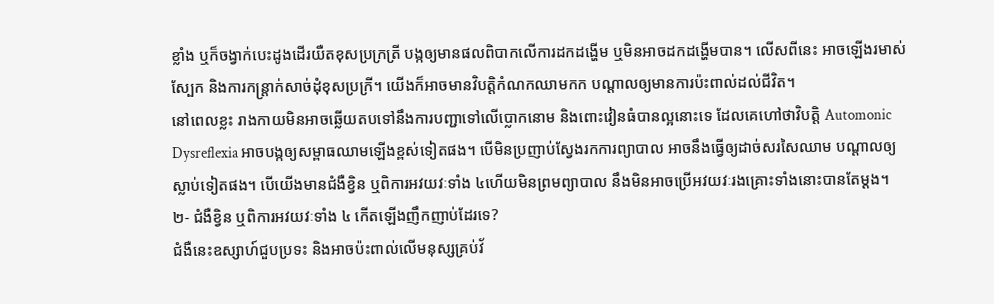ខ្លាំង ឬក៏ចង្វាក់បេះដូងដើរយឺតខុសប្រក្រត្រី បង្កឲ្យមានផលពិបាកលើការដកដង្ហើម ឬមិនអាចដកដង្ហើមបាន។ លើសពីនេះ អាចឡើងរមាស់ស្បែក និងការកន្ត្រាក់សាច់ដុំខុសប្រក្រី។ យើងក៏អាចមានវិបត្តិកំណកឈាមកក បណ្ដាលឲ្យមានការប៉ះពាល់ដល់ជីវិត។
នៅពេលខ្លះ រាងកាយមិនអាចឆ្លើយតបទៅនឹងការបញ្ជាទៅលើប្លោកនោម និងពោះវៀនធំបានល្អនោះទេ ដែលគេហៅថាវិបត្តិ Automonic Dysreflexia អាចបង្កឲ្យសម្ពាធឈាមឡើងខ្ពស់ទៀតផង។ បើមិនប្រញាប់ស្វែងរកការព្យាបាល អាចនឹងធ្វើឲ្យដាច់សរសៃឈាម បណ្តាលឲ្យស្លាប់ទៀតផង។ បើយើងមានជំងឺខ្វិន ឬពិការអវយវៈទាំង ៤ហើយមិនព្រមព្យាបាល នឹងមិនអាចប្រើអវយវៈរងគ្រោះទាំងនោះបានតែម្ដង។
២- ជំងឺខ្វិន ឬពិការអវយវៈទាំង ៤ កើតឡើងញឹកញាប់ដែរទេ?
ជំងឺនេះឧស្សាហ៍ជួបប្រទះ និងអាចប៉ះពាល់លើមនុស្សគ្រប់វ័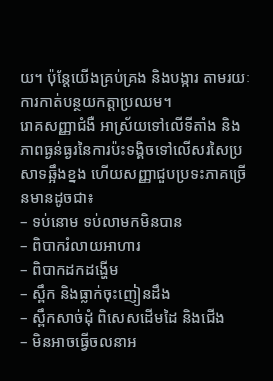យ។ ប៉ុន្តែយើងគ្រប់គ្រង និងបង្ការ តាមរយៈការកាត់បន្ថយកត្តាប្រឈម។
រោគសញ្ញាជំងឺ អាស្រ័យទៅលើទីតាំង និងភាពធ្ងន់ធ្ងរនៃការប៉ះទង្គិចទៅលើសរសៃប្រសាទឆ្អឹងខ្នង ហើយសញ្ញាជួបប្រទះភាគច្រើនមានដូចជា៖
– ទប់នោម ទប់លាមកមិនបាន
– ពិបាករំលាយអាហារ
– ពិបាកដកដង្ហើម
– ស្ពឹក និងធ្លាក់ចុះញៀនដឹង
– ស្ពឹកសាច់ដុំ ពិសេសដើមដៃ និងជើង
– មិនអាចធ្វើចលនាអ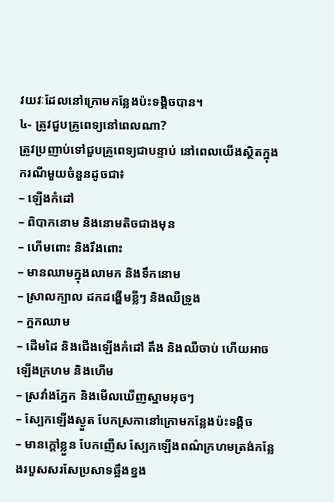វយវៈដែលនៅក្រោមកន្លែងប៉ះទង្គិចបាន។
៤- ត្រូវជួបគ្រូពេទ្យនៅពេលណា?
ត្រូវប្រញាប់ទៅជួបគ្រូពេទ្យជាបន្ទាប់ នៅពេលយើងស្ថិតក្នុងករណីមួយចំនួនដូចជា៖
– ឡើងកំដៅ
– ពិបាកនោម និងនោមតិចជាងមុន
– ហើមពោះ និងរឹងពោះ
– មានឈាមក្នុងលាមក និងទឹកនោម
– ស្រាលក្បាល ដកដង្ហើមខ្លីៗ និងឈឺទ្រូង
– ក្អកឈាម
– ដើមដៃ និងជើងឡើងកំដៅ តឹង និងឈឺចាប់ ហើយអាចឡើងក្រហម និងហើម
– ស្រវាំងភ្នែក និងមើលឃើញស្នាមអុចៗ
– ស្បែកឡើងស្ងួត បែកស្រកានៅក្រោមកន្លែងប៉ះទង្គិច
– មានក្តៅខ្លួន បែកញើស ស្បែកឡើងពណ៌ក្រហមត្រង់កន្លែងរបួសសរសែប្រសាទឆ្អឹងខ្នង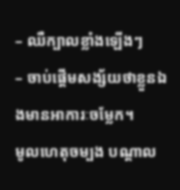– ឈឺក្បាលខ្លាំងឡើងៗ
– ចាប់ផ្ដើមសង្ស័យថាខ្លួនឯងមានអាការៈចម្លែក។
មូលហេតុចម្បង បណ្ដាល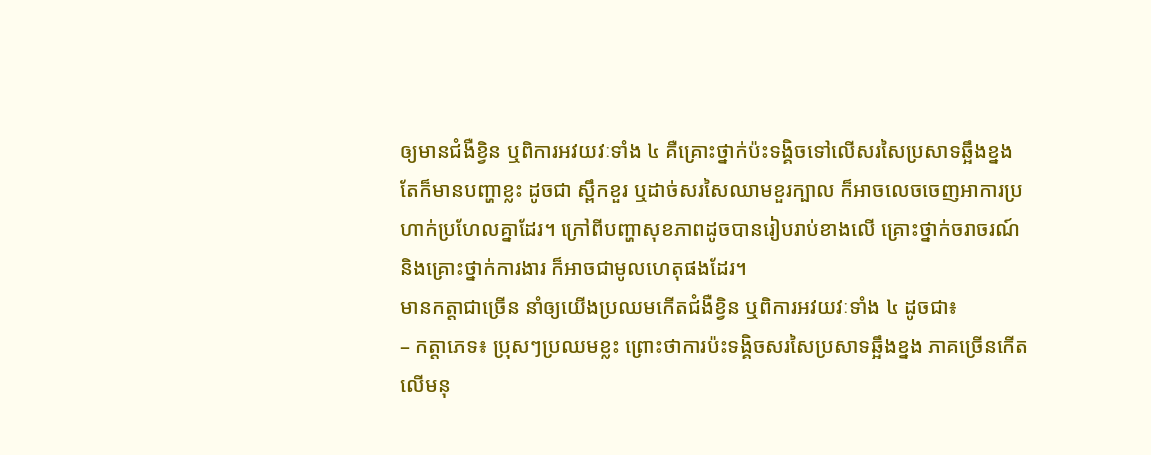ឲ្យមានជំងឺខ្វិន ឬពិការអវយវៈទាំង ៤ គឺគ្រោះថ្នាក់ប៉ះទង្គិចទៅលើសរសៃប្រសាទឆ្អឹងខ្នង តែក៏មានបញ្ហាខ្លះ ដូចជា ស្ពឹកខួរ ឬដាច់សរសៃឈាមខួរក្បាល ក៏អាចលេចចេញអាការប្រហាក់ប្រហែលគ្នាដែរ។ ក្រៅពីបញ្ហាសុខភាពដូចបានរៀបរាប់ខាងលើ គ្រោះថ្នាក់ចរាចរណ៍ និងគ្រោះថ្នាក់ការងារ ក៏អាចជាមូលហេតុផងដែរ។
មានកត្តាជាច្រើន នាំឲ្យយើងប្រឈមកើតជំងឺខ្វិន ឬពិការអវយវៈទាំង ៤ ដូចជា៖
– កត្តាភេទ៖ ប្រុសៗប្រឈមខ្លះ ព្រោះថាការប៉ះទង្គិចសរសៃប្រសាទឆ្អឹងខ្នង ភាគច្រើនកើតលើមនុ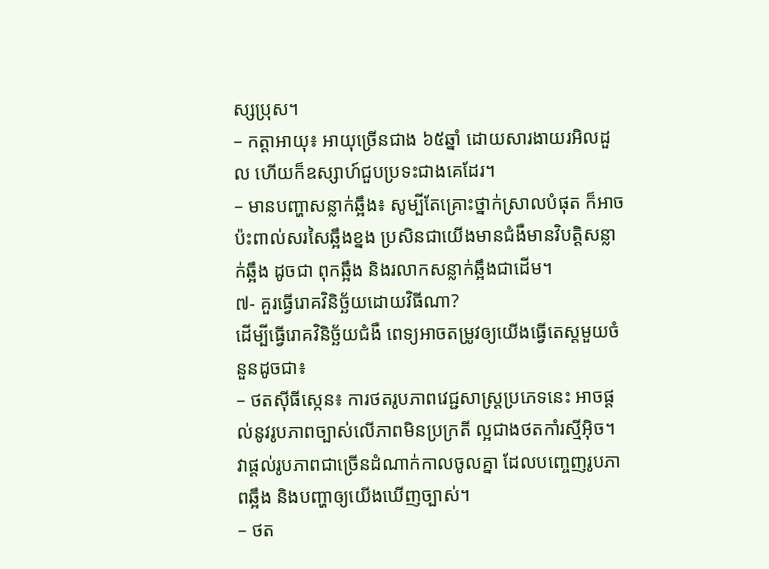ស្សប្រុស។
– កត្តាអាយុ៖ អាយុច្រើនជាង ៦៥ឆ្នាំ ដោយសារងាយរអិលដួល ហើយក៏ឧស្សាហ៍ជួបប្រទះជាងគេដែរ។
– មានបញ្ហាសន្លាក់ឆ្អឹង៖ សូម្បីតែគ្រោះថ្នាក់ស្រាលបំផុត ក៏អាចប៉ះពាល់សរសៃឆ្អឹងខ្នង ប្រសិនជាយើងមានជំងឺមានវិបត្តិសន្លាក់ឆ្អឹង ដូចជា ពុកឆ្អឹង និងរលាកសន្លាក់ឆ្អឹងជាដើម។
៧- គួរធ្វើរោគវិនិច្ឆ័យដោយវិធីណា?
ដើម្បីធ្វើរោគវិនិច្ឆ័យជំងឺ ពេទ្យអាចតម្រូវឲ្យយើងធ្វើតេស្តមួយចំនួនដូចជា៖
– ថតស៊ីធីស្កេន៖ ការថតរូបភាពវេជ្ជសាស្ត្រប្រភេទនេះ អាចផ្ដល់នូវរូបភាពច្បាស់លើភាពមិនប្រក្រតី ល្អជាងថតកាំរស្មីអ៊ិច។ វាផ្ដល់រូបភាពជាច្រើនដំណាក់កាលចូលគ្នា ដែលបញ្ចេញរូបភាពឆ្អឹង និងបញ្ហាឲ្យយើងឃើញច្បាស់។
– ថត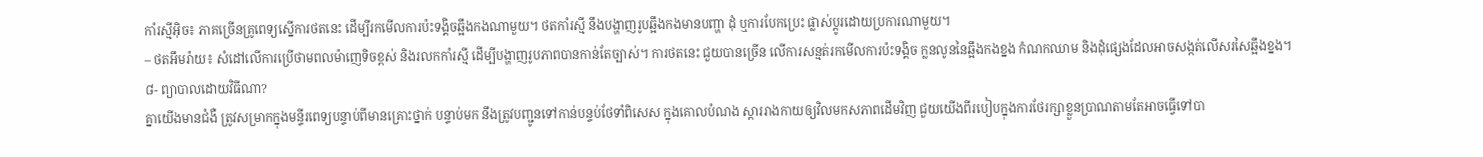កាំរស្មីអ៊ិច៖ ភាគច្រើនគ្រូពេទ្យស្នើការថតនេះ ដើម្បីរកមើលការប៉ះទង្គិចឆ្អឹងកងណាមួយ។ ថតកាំរស្មី នឹងបង្ហាញរូបឆ្អឹងកងមានបញ្ហា ដុំ ឬការបែកប្រេះ ផ្លាស់ប្ដូរដោយប្រការណាមួយ។
– ថតអឹមរ៉ាយ៖ សំដៅលើការប្រើថាមពលម៉ាញេទិចខ្ពស់ និងរលកកាំរស្មី ដើម្បីបង្ហាញរូបភាពបានកាន់តែច្បាស់។ ការថតនេះ ជួយបានច្រើន លើការសន្មត់រកមើលការប៉ះទង្គិច ក្លនលូននៃឆ្អឹងកងខ្នង កំណកឈាម និងដុំផ្សេងដែលអាចសង្កត់លើសរសៃឆ្អឹងខ្នង។
៨- ព្យាបាលដោយវិធីណា?
គ្នាយើងមានជំងឺ ត្រូវសម្រាកក្នុងមន្ទីរពេទ្យបន្ទាប់ពីមានគ្រោះថ្នាក់ បន្ទាប់មក នឹងត្រូវបញ្ជូនទៅកាន់បន្ទប់ថែទាំពិសេស ក្នុងគោលបំណង ស្ដាររាងកាយឲ្យវិលមកសភាពដើមវិញ ជួយយើងពីរបៀបក្នុងការថែរក្សាខ្លួនប្រាណតាមតែអាចធ្វើទៅបា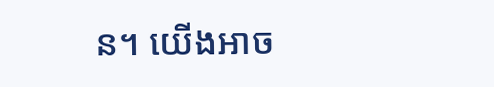ន។ យើងអាច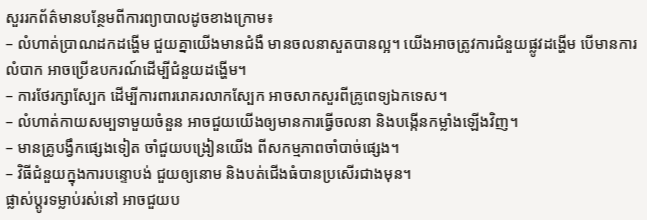សួររកព័ត៌មានបន្ថែមពីការព្យាបាលដូចខាងក្រោម៖
– លំហាត់ប្រាណដកដង្ហើម ជួយគ្នាយើងមានជំងឺ មានចលនាសួតបានល្អ។ យើងអាចត្រូវការជំនួយផ្លូវដង្ហើម បើមានការលំបាក អាចប្រើឧបករណ៍ដើម្បីជំនួយដង្ហើម។
– ការថែរក្សាស្បែក ដើម្បីការពាររោគរលាកស្បែក អាចសាកសួរពីគ្រូពេទ្យឯកទេស។
– លំហាត់កាយសម្បទាមួយចំនួន អាចជួយយើងឲ្យមានការធ្វើចលនា និងបង្កើនកម្លាំងឡើងវិញ។
– មានគ្រូបង្វឹកផ្សេងទៀត ចាំជួយបង្រៀនយើង ពីសកម្មភាពចាំបាច់ផ្សេង។
– វិធីជំនួយក្នុងការបន្ទោបង់ ជួយឲ្យនោម និងបត់ជើងធំបានប្រសើរជាងមុន។
ផ្លាស់ប្តូរទម្លាប់រស់នៅ អាចជួយប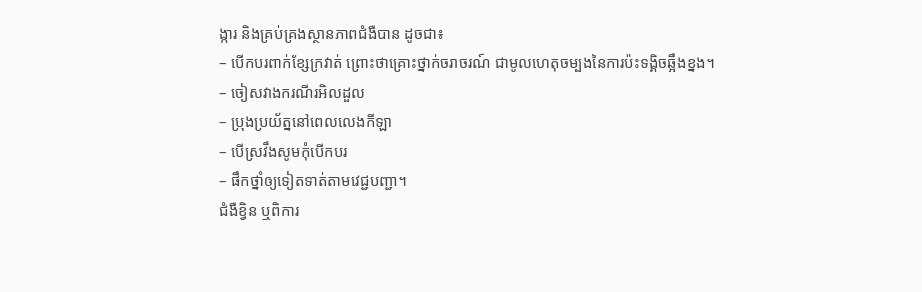ង្ការ និងគ្រប់គ្រងស្ថានភាពជំងឺបាន ដូចជា៖
– បើកបរពាក់ខ្សែក្រវាត់ ព្រោះថាគ្រោះថ្នាក់ចរាចរណ៍ ជាមូលហេតុចម្បងនៃការប៉ះទង្គិចឆ្អឹងខ្នង។
– ចៀសវាងករណីរអិលដួល
– ប្រុងប្រយ័ត្ននៅពេលលេងកីឡា
– បើស្រវឹងសូមកុំបើកបរ
– ផឹកថ្នាំឲ្យទៀតទាត់តាមវេជ្ជបញ្ជា។
ជំងឺខ្វិន ឬពិការ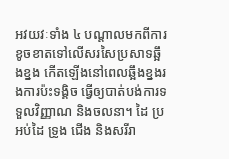អវយវៈទាំង ៤ បណ្ដាលមកពីការខូចខាតទៅលើសរសៃប្រសាទឆ្អឹងខ្នង កើតឡើងនៅពេលឆ្អឹងខ្នងរងការប៉ះទង្គិច ធ្វើឲ្យបាត់បង់ការទទួលវិញ្ញាណ និងចលនា។ ដៃ ប្រអប់ដៃ ទ្រូង ជើង និងសរីរា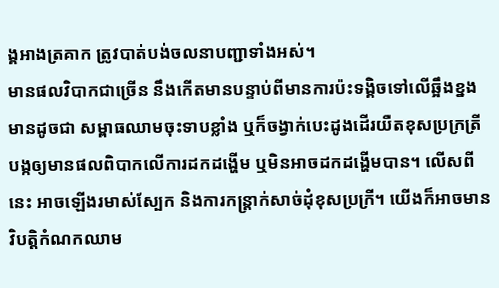ង្គអាងត្រគាក ត្រូវបាត់បង់ចលនាបញ្ជាទាំងអស់។
មានផលវិបាកជាច្រើន នឹងកើតមានបន្ទាប់ពីមានការប៉ះទង្គិចទៅលើឆ្អឹងខ្នង មានដូចជា សម្ពាធឈាមចុះទាបខ្លាំង ឬក៏ចង្វាក់បេះដូងដើរយឺតខុសប្រក្រត្រី បង្កឲ្យមានផលពិបាកលើការដកដង្ហើម ឬមិនអាចដកដង្ហើមបាន។ លើសពីនេះ អាចឡើងរមាស់ស្បែក និងការកន្ត្រាក់សាច់ដុំខុសប្រក្រី។ យើងក៏អាចមានវិបត្តិកំណកឈាម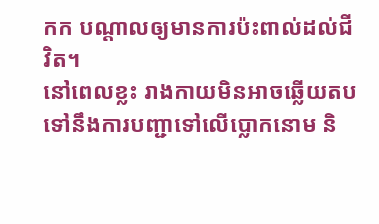កក បណ្ដាលឲ្យមានការប៉ះពាល់ដល់ជីវិត។
នៅពេលខ្លះ រាងកាយមិនអាចឆ្លើយតបទៅនឹងការបញ្ជាទៅលើប្លោកនោម និ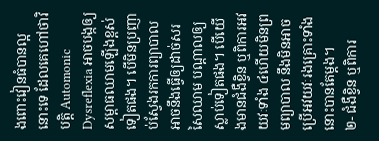ងពោះវៀនធំបានល្អនោះទេ ដែលគេហៅថាវិបត្តិ Automonic Dysreflexia អាចបង្កឲ្យសម្ពាធឈាមឡើងខ្ពស់ទៀតផង។ បើមិនប្រញាប់ស្វែងរកការព្យាបាល អាចនឹងធ្វើឲ្យដាច់សរសៃឈាម បណ្តាលឲ្យស្លាប់ទៀតផង។ បើយើងមានជំងឺខ្វិន ឬពិការអវយវៈទាំង ៤ហើយមិនព្រមព្យាបាល នឹងមិនអាចប្រើអវយវៈរងគ្រោះទាំងនោះបានតែម្ដង។
២- ជំងឺខ្វិន ឬពិការ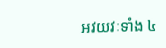អវយវៈទាំង ៤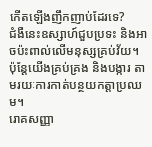កើតឡើងញឹកញាប់ដែរទេ?
ជំងឺនេះឧស្សាហ៍ជួបប្រទះ និងអាចប៉ះពាល់លើមនុស្សគ្រប់វ័យ។ ប៉ុន្តែយើងគ្រប់គ្រង និងបង្ការ តាមរយៈការកាត់បន្ថយកត្តាប្រឈម។
រោគសញ្ញា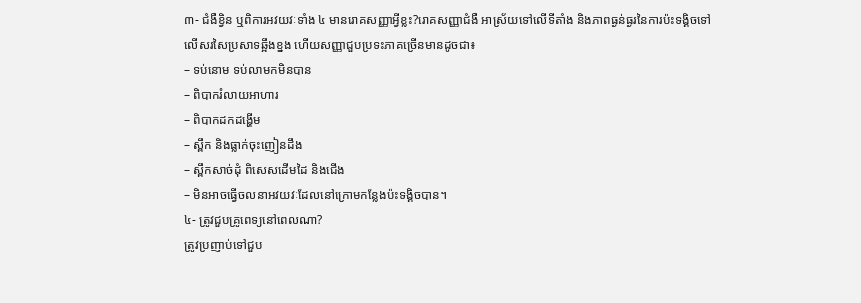៣- ជំងឺខ្វិន ឬពិការអវយវៈទាំង ៤ មានរោគសញ្ញាអ្វីខ្លះ?រោគសញ្ញាជំងឺ អាស្រ័យទៅលើទីតាំង និងភាពធ្ងន់ធ្ងរនៃការប៉ះទង្គិចទៅលើសរសៃប្រសាទឆ្អឹងខ្នង ហើយសញ្ញាជួបប្រទះភាគច្រើនមានដូចជា៖
– ទប់នោម ទប់លាមកមិនបាន
– ពិបាករំលាយអាហារ
– ពិបាកដកដង្ហើម
– ស្ពឹក និងធ្លាក់ចុះញៀនដឹង
– ស្ពឹកសាច់ដុំ ពិសេសដើមដៃ និងជើង
– មិនអាចធ្វើចលនាអវយវៈដែលនៅក្រោមកន្លែងប៉ះទង្គិចបាន។
៤- ត្រូវជួបគ្រូពេទ្យនៅពេលណា?
ត្រូវប្រញាប់ទៅជួប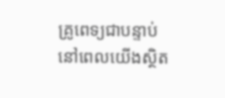គ្រូពេទ្យជាបន្ទាប់ នៅពេលយើងស្ថិត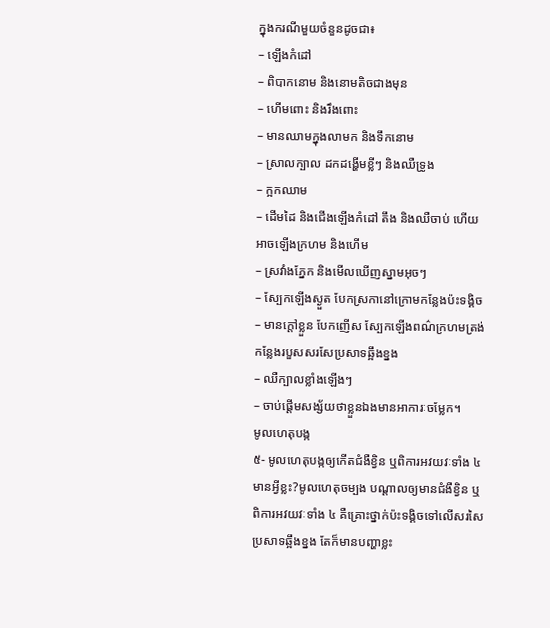ក្នុងករណីមួយចំនួនដូចជា៖
– ឡើងកំដៅ
– ពិបាកនោម និងនោមតិចជាងមុន
– ហើមពោះ និងរឹងពោះ
– មានឈាមក្នុងលាមក និងទឹកនោម
– ស្រាលក្បាល ដកដង្ហើមខ្លីៗ និងឈឺទ្រូង
– ក្អកឈាម
– ដើមដៃ និងជើងឡើងកំដៅ តឹង និងឈឺចាប់ ហើយអាចឡើងក្រហម និងហើម
– ស្រវាំងភ្នែក និងមើលឃើញស្នាមអុចៗ
– ស្បែកឡើងស្ងួត បែកស្រកានៅក្រោមកន្លែងប៉ះទង្គិច
– មានក្តៅខ្លួន បែកញើស ស្បែកឡើងពណ៌ក្រហមត្រង់កន្លែងរបួសសរសែប្រសាទឆ្អឹងខ្នង
– ឈឺក្បាលខ្លាំងឡើងៗ
– ចាប់ផ្ដើមសង្ស័យថាខ្លួនឯងមានអាការៈចម្លែក។
មូលហេតុបង្ក
៥- មូលហេតុបង្កឲ្យកើតជំងឺខ្វិន ឬពិការអវយវៈទាំង ៤ មានអ្វីខ្លះ?មូលហេតុចម្បង បណ្ដាលឲ្យមានជំងឺខ្វិន ឬពិការអវយវៈទាំង ៤ គឺគ្រោះថ្នាក់ប៉ះទង្គិចទៅលើសរសៃប្រសាទឆ្អឹងខ្នង តែក៏មានបញ្ហាខ្លះ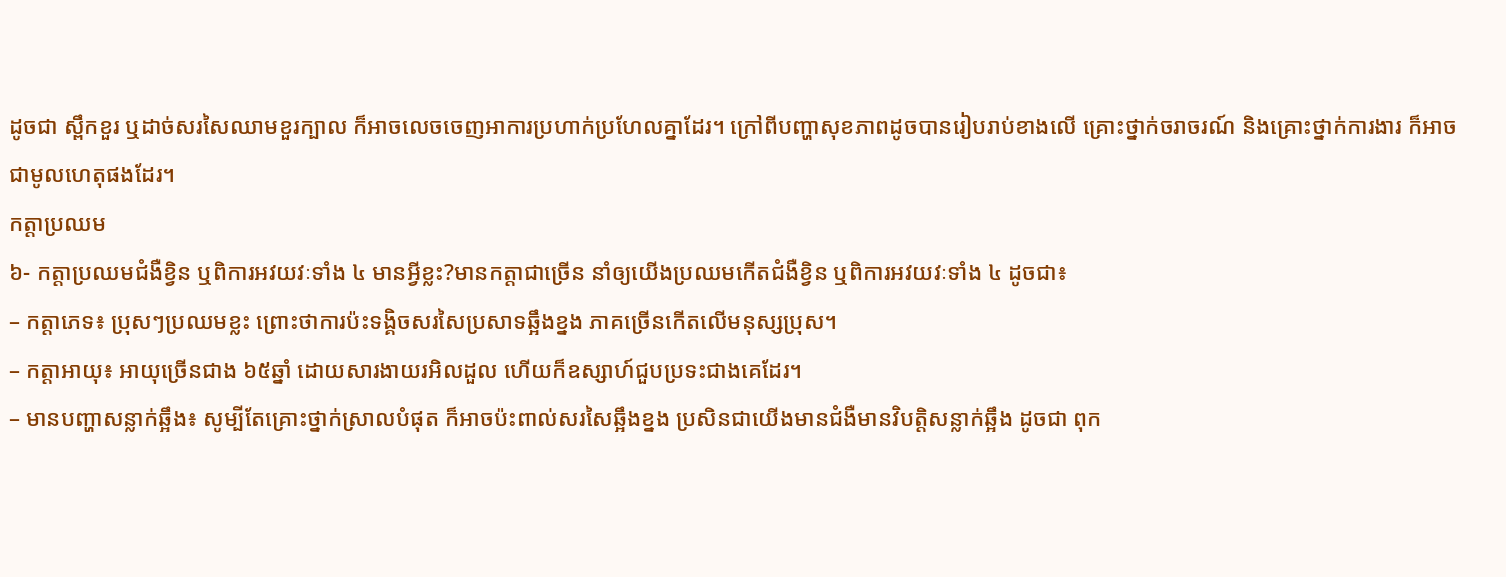ដូចជា ស្ពឹកខួរ ឬដាច់សរសៃឈាមខួរក្បាល ក៏អាចលេចចេញអាការប្រហាក់ប្រហែលគ្នាដែរ។ ក្រៅពីបញ្ហាសុខភាពដូចបានរៀបរាប់ខាងលើ គ្រោះថ្នាក់ចរាចរណ៍ និងគ្រោះថ្នាក់ការងារ ក៏អាចជាមូលហេតុផងដែរ។
កត្តាប្រឈម
៦- កត្តាប្រឈមជំងឺខ្វិន ឬពិការអវយវៈទាំង ៤ មានអ្វីខ្លះ?មានកត្តាជាច្រើន នាំឲ្យយើងប្រឈមកើតជំងឺខ្វិន ឬពិការអវយវៈទាំង ៤ ដូចជា៖
– កត្តាភេទ៖ ប្រុសៗប្រឈមខ្លះ ព្រោះថាការប៉ះទង្គិចសរសៃប្រសាទឆ្អឹងខ្នង ភាគច្រើនកើតលើមនុស្សប្រុស។
– កត្តាអាយុ៖ អាយុច្រើនជាង ៦៥ឆ្នាំ ដោយសារងាយរអិលដួល ហើយក៏ឧស្សាហ៍ជួបប្រទះជាងគេដែរ។
– មានបញ្ហាសន្លាក់ឆ្អឹង៖ សូម្បីតែគ្រោះថ្នាក់ស្រាលបំផុត ក៏អាចប៉ះពាល់សរសៃឆ្អឹងខ្នង ប្រសិនជាយើងមានជំងឺមានវិបត្តិសន្លាក់ឆ្អឹង ដូចជា ពុក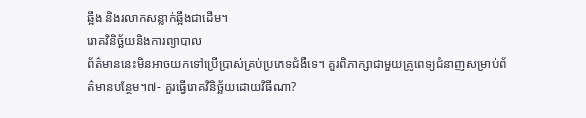ឆ្អឹង និងរលាកសន្លាក់ឆ្អឹងជាដើម។
រោគវិនិច្ឆ័យនិងការព្យាបាល
ព័ត៌មាននេះមិនអាចយកទៅប្រើប្រាស់គ្រប់ប្រភេទជំងឺទេ។ គួរពិភាក្សាជាមួយគ្រូពេទ្យជំនាញសម្រាប់ព័ត៌មានបន្ថែម។៧- គួរធ្វើរោគវិនិច្ឆ័យដោយវិធីណា?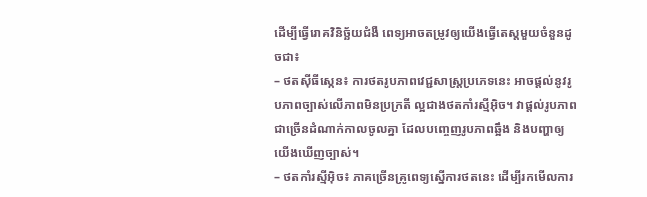ដើម្បីធ្វើរោគវិនិច្ឆ័យជំងឺ ពេទ្យអាចតម្រូវឲ្យយើងធ្វើតេស្តមួយចំនួនដូចជា៖
– ថតស៊ីធីស្កេន៖ ការថតរូបភាពវេជ្ជសាស្ត្រប្រភេទនេះ អាចផ្ដល់នូវរូបភាពច្បាស់លើភាពមិនប្រក្រតី ល្អជាងថតកាំរស្មីអ៊ិច។ វាផ្ដល់រូបភាពជាច្រើនដំណាក់កាលចូលគ្នា ដែលបញ្ចេញរូបភាពឆ្អឹង និងបញ្ហាឲ្យយើងឃើញច្បាស់។
– ថតកាំរស្មីអ៊ិច៖ ភាគច្រើនគ្រូពេទ្យស្នើការថតនេះ ដើម្បីរកមើលការ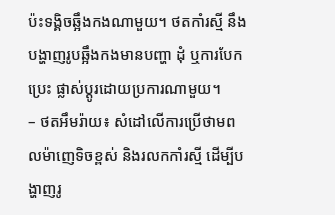ប៉ះទង្គិចឆ្អឹងកងណាមួយ។ ថតកាំរស្មី នឹងបង្ហាញរូបឆ្អឹងកងមានបញ្ហា ដុំ ឬការបែកប្រេះ ផ្លាស់ប្ដូរដោយប្រការណាមួយ។
– ថតអឹមរ៉ាយ៖ សំដៅលើការប្រើថាមពលម៉ាញេទិចខ្ពស់ និងរលកកាំរស្មី ដើម្បីបង្ហាញរូ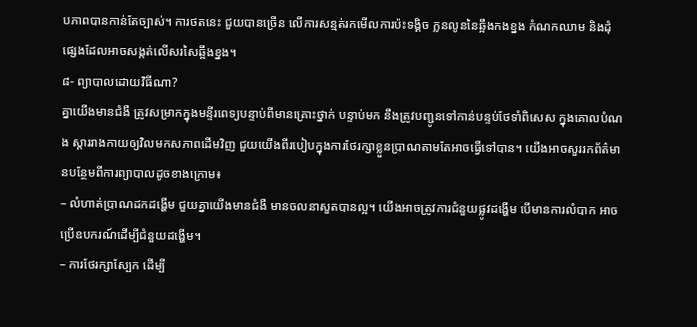បភាពបានកាន់តែច្បាស់។ ការថតនេះ ជួយបានច្រើន លើការសន្មត់រកមើលការប៉ះទង្គិច ក្លនលូននៃឆ្អឹងកងខ្នង កំណកឈាម និងដុំផ្សេងដែលអាចសង្កត់លើសរសៃឆ្អឹងខ្នង។
៨- ព្យាបាលដោយវិធីណា?
គ្នាយើងមានជំងឺ ត្រូវសម្រាកក្នុងមន្ទីរពេទ្យបន្ទាប់ពីមានគ្រោះថ្នាក់ បន្ទាប់មក នឹងត្រូវបញ្ជូនទៅកាន់បន្ទប់ថែទាំពិសេស ក្នុងគោលបំណង ស្ដាររាងកាយឲ្យវិលមកសភាពដើមវិញ ជួយយើងពីរបៀបក្នុងការថែរក្សាខ្លួនប្រាណតាមតែអាចធ្វើទៅបាន។ យើងអាចសួររកព័ត៌មានបន្ថែមពីការព្យាបាលដូចខាងក្រោម៖
– លំហាត់ប្រាណដកដង្ហើម ជួយគ្នាយើងមានជំងឺ មានចលនាសួតបានល្អ។ យើងអាចត្រូវការជំនួយផ្លូវដង្ហើម បើមានការលំបាក អាចប្រើឧបករណ៍ដើម្បីជំនួយដង្ហើម។
– ការថែរក្សាស្បែក ដើម្បី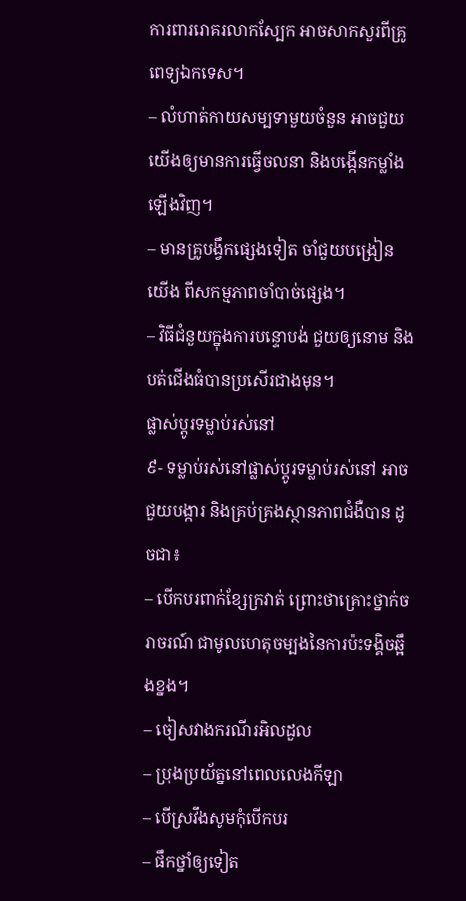ការពាររោគរលាកស្បែក អាចសាកសួរពីគ្រូពេទ្យឯកទេស។
– លំហាត់កាយសម្បទាមួយចំនួន អាចជួយយើងឲ្យមានការធ្វើចលនា និងបង្កើនកម្លាំងឡើងវិញ។
– មានគ្រូបង្វឹកផ្សេងទៀត ចាំជួយបង្រៀនយើង ពីសកម្មភាពចាំបាច់ផ្សេង។
– វិធីជំនួយក្នុងការបន្ទោបង់ ជួយឲ្យនោម និងបត់ជើងធំបានប្រសើរជាងមុន។
ផ្លាស់ប្តូរទម្លាប់រស់នៅ
៩- ទម្លាប់រស់នៅផ្លាស់ប្តូរទម្លាប់រស់នៅ អាចជួយបង្ការ និងគ្រប់គ្រងស្ថានភាពជំងឺបាន ដូចជា៖
– បើកបរពាក់ខ្សែក្រវាត់ ព្រោះថាគ្រោះថ្នាក់ចរាចរណ៍ ជាមូលហេតុចម្បងនៃការប៉ះទង្គិចឆ្អឹងខ្នង។
– ចៀសវាងករណីរអិលដួល
– ប្រុងប្រយ័ត្ននៅពេលលេងកីឡា
– បើស្រវឹងសូមកុំបើកបរ
– ផឹកថ្នាំឲ្យទៀត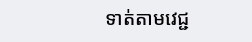ទាត់តាមវេជ្ជ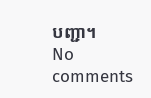បញ្ជា។
No comments